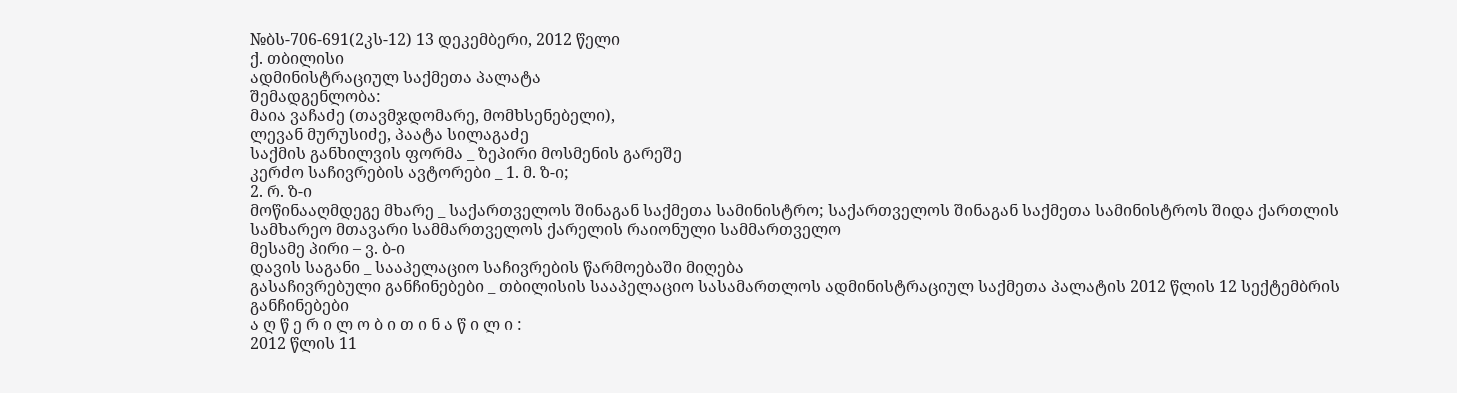№ბს-706-691(2კს-12) 13 დეკემბერი, 2012 წელი
ქ. თბილისი
ადმინისტრაციულ საქმეთა პალატა
შემადგენლობა:
მაია ვაჩაძე (თავმჯდომარე, მომხსენებელი),
ლევან მურუსიძე, პაატა სილაგაძე
საქმის განხილვის ფორმა _ ზეპირი მოსმენის გარეშე
კერძო საჩივრების ავტორები _ 1. მ. ზ-ი;
2. რ. ზ-ი
მოწინააღმდეგე მხარე _ საქართველოს შინაგან საქმეთა სამინისტრო; საქართველოს შინაგან საქმეთა სამინისტროს შიდა ქართლის სამხარეო მთავარი სამმართველოს ქარელის რაიონული სამმართველო
მესამე პირი – ვ. ბ-ი
დავის საგანი _ სააპელაციო საჩივრების წარმოებაში მიღება
გასაჩივრებული განჩინებები _ თბილისის სააპელაციო სასამართლოს ადმინისტრაციულ საქმეთა პალატის 2012 წლის 12 სექტემბრის განჩინებები
ა ღ წ ე რ ი ლ ო ბ ი თ ი ნ ა წ ი ლ ი :
2012 წლის 11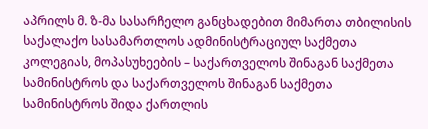აპრილს მ. ზ-მა სასარჩელო განცხადებით მიმართა თბილისის საქალაქო სასამართლოს ადმინისტრაციულ საქმეთა კოლეგიას, მოპასუხეების – საქართველოს შინაგან საქმეთა სამინისტროს და საქართველოს შინაგან საქმეთა სამინისტროს შიდა ქართლის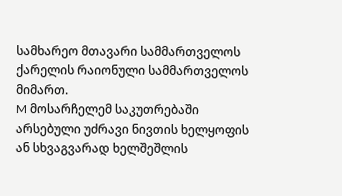სამხარეო მთავარი სამმართველოს ქარელის რაიონული სამმართველოს მიმართ.
M მოსარჩელემ საკუთრებაში არსებული უძრავი ნივთის ხელყოფის ან სხვაგვარად ხელშეშლის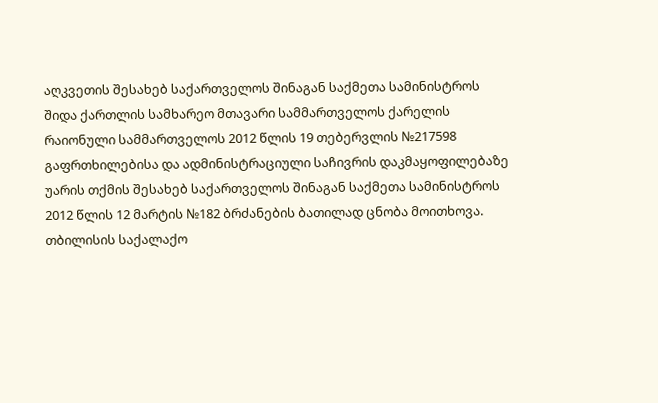აღკვეთის შესახებ საქართველოს შინაგან საქმეთა სამინისტროს შიდა ქართლის სამხარეო მთავარი სამმართველოს ქარელის რაიონული სამმართველოს 2012 წლის 19 თებერვლის №217598 გაფრთხილებისა და ადმინისტრაციული საჩივრის დაკმაყოფილებაზე უარის თქმის შესახებ საქართველოს შინაგან საქმეთა სამინისტროს 2012 წლის 12 მარტის №182 ბრძანების ბათილად ცნობა მოითხოვა.
თბილისის საქალაქო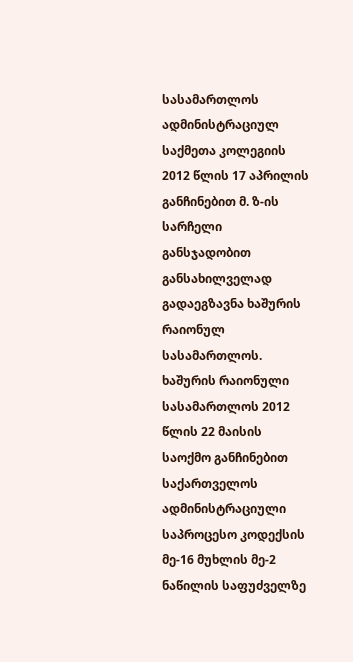სასამართლოს ადმინისტრაციულ საქმეთა კოლეგიის 2012 წლის 17 აპრილის განჩინებით მ. ზ-ის სარჩელი განსჯადობით განსახილველად გადაეგზავნა ხაშურის რაიონულ სასამართლოს.
ხაშურის რაიონული სასამართლოს 2012 წლის 22 მაისის საოქმო განჩინებით საქართველოს ადმინისტრაციული საპროცესო კოდექსის მე-16 მუხლის მე-2 ნაწილის საფუძველზე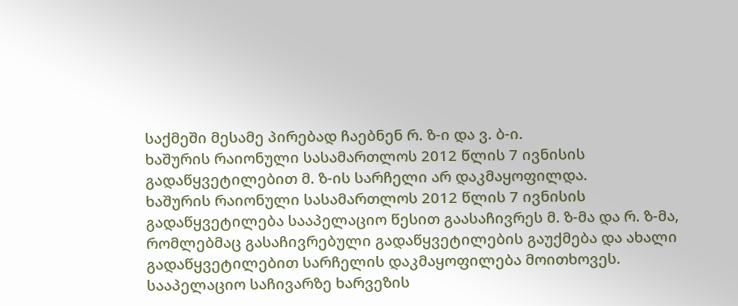საქმეში მესამე პირებად ჩაებნენ რ. ზ-ი და ვ. ბ-ი.
ხაშურის რაიონული სასამართლოს 2012 წლის 7 ივნისის გადაწყვეტილებით მ. ზ-ის სარჩელი არ დაკმაყოფილდა.
ხაშურის რაიონული სასამართლოს 2012 წლის 7 ივნისის გადაწყვეტილება სააპელაციო წესით გაასაჩივრეს მ. ზ-მა და რ. ზ-მა, რომლებმაც გასაჩივრებული გადაწყვეტილების გაუქმება და ახალი გადაწყვეტილებით სარჩელის დაკმაყოფილება მოითხოვეს.
სააპელაციო საჩივარზე ხარვეზის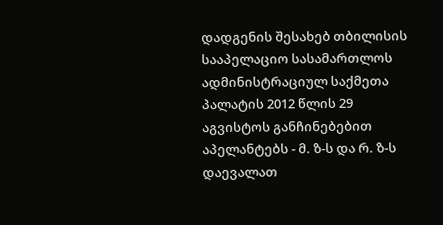დადგენის შესახებ თბილისის სააპელაციო სასამართლოს ადმინისტრაციულ საქმეთა პალატის 2012 წლის 29 აგვისტოს განჩინებებით აპელანტებს - მ. ზ-ს და რ. ზ-ს დაევალათ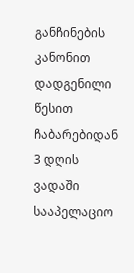განჩინების კანონით დადგენილი წესით ჩაბარებიდან 3 დღის ვადაში სააპელაციო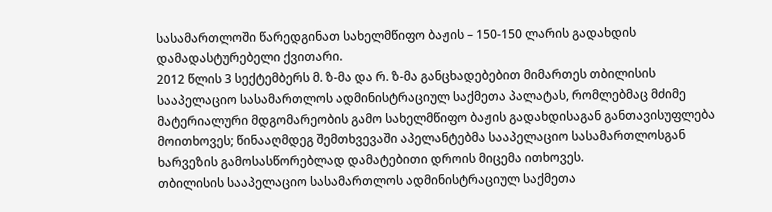სასამართლოში წარედგინათ სახელმწიფო ბაჟის – 150-150 ლარის გადახდის დამადასტურებელი ქვითარი.
2012 წლის 3 სექტემბერს მ. ზ-მა და რ. ზ-მა განცხადებებით მიმართეს თბილისის სააპელაციო სასამართლოს ადმინისტრაციულ საქმეთა პალატას, რომლებმაც მძიმე მატერიალური მდგომარეობის გამო სახელმწიფო ბაჟის გადახდისაგან განთავისუფლება მოითხოვეს; წინააღმდეგ შემთხვევაში აპელანტებმა სააპელაციო სასამართლოსგან ხარვეზის გამოსასწორებლად დამატებითი დროის მიცემა ითხოვეს.
თბილისის სააპელაციო სასამართლოს ადმინისტრაციულ საქმეთა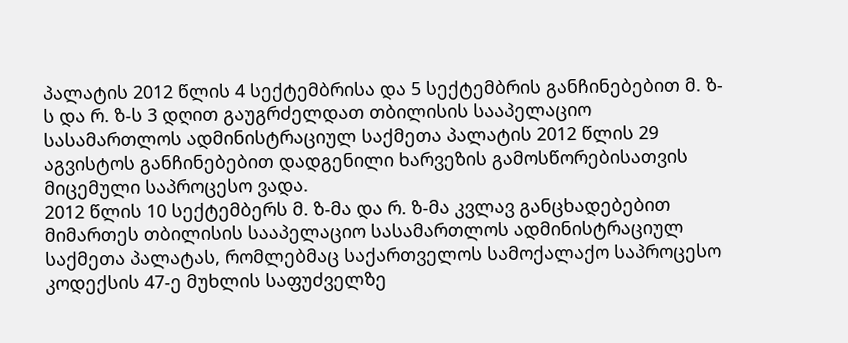პალატის 2012 წლის 4 სექტემბრისა და 5 სექტემბრის განჩინებებით მ. ზ-ს და რ. ზ-ს 3 დღით გაუგრძელდათ თბილისის სააპელაციო სასამართლოს ადმინისტრაციულ საქმეთა პალატის 2012 წლის 29 აგვისტოს განჩინებებით დადგენილი ხარვეზის გამოსწორებისათვის მიცემული საპროცესო ვადა.
2012 წლის 10 სექტემბერს მ. ზ-მა და რ. ზ-მა კვლავ განცხადებებით მიმართეს თბილისის სააპელაციო სასამართლოს ადმინისტრაციულ საქმეთა პალატას, რომლებმაც საქართველოს სამოქალაქო საპროცესო კოდექსის 47-ე მუხლის საფუძველზე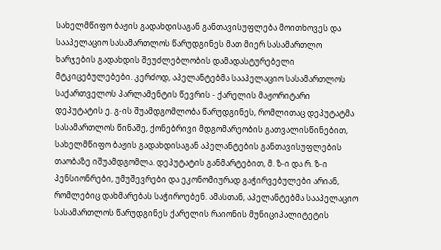სახელმწიფო ბაჟის გადახდისაგან განთავისუფლება მოითხოვეს და სააპელაციო სასამართლოს წარუდგინეს მათ მიერ სასამართლო ხარჯების გადახდის შეუძლებლობის დამადასტურებელი მტკიცებულებები. კერძოდ, აპელანტებმა სააპელაციო სასამართლოს საქართველოს პარლამენტის წევრის - ქარელის მაჟორიტარი დეპუტატის ე. გ-ის შუამდგომლობა წარუდგინეს, რომლითაც დეპუტატმა სასამართლოს წინაშე, ქონებრივი მდგომარეობის გათვალისწინებით, სახელმწიფო ბაჟის გადახდისაგან აპელანტების განთავისუფლების თაობაზე იშუამდგომლა. დეპუტატის განმარტებით, მ. ზ-ი და რ. ზ-ი პენსიონრები, უმუშევრები და ეკონომიურად გაჭირვებულები არიან, რომლებიც დახმარებას საჭიროებენ. ამასთან, აპელანტებმა სააპელაციო სასამართლოს წარუდგინეს ქარელის რაიონის მუნიციპალიტეტის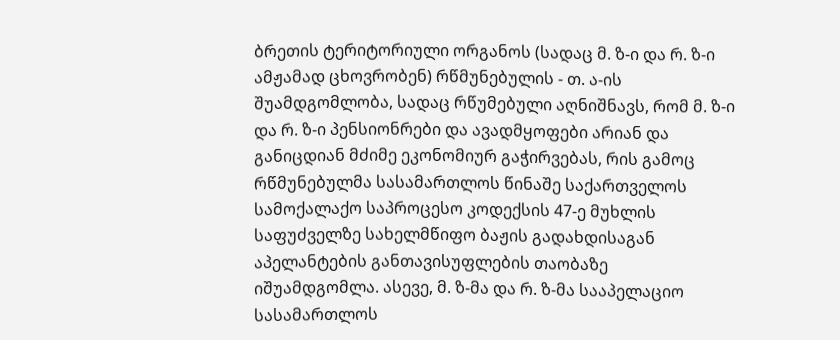ბრეთის ტერიტორიული ორგანოს (სადაც მ. ზ-ი და რ. ზ-ი ამჟამად ცხოვრობენ) რწმუნებულის - თ. ა-ის შუამდგომლობა, სადაც რწუმებული აღნიშნავს, რომ მ. ზ-ი და რ. ზ-ი პენსიონრები და ავადმყოფები არიან და განიცდიან მძიმე ეკონომიურ გაჭირვებას, რის გამოც რწმუნებულმა სასამართლოს წინაშე საქართველოს სამოქალაქო საპროცესო კოდექსის 47-ე მუხლის საფუძველზე სახელმწიფო ბაჟის გადახდისაგან აპელანტების განთავისუფლების თაობაზე იშუამდგომლა. ასევე, მ. ზ-მა და რ. ზ-მა სააპელაციო სასამართლოს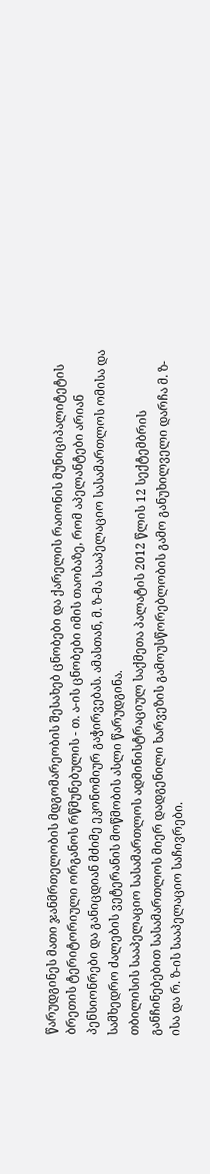წარუდგინეს მათი ჯანმრთელობის მდგომარეობის შესახებ ცნობები და ქარელის რაიონის მუნიციპალიტეტის ბრეთის ტერიტორიული ორგანოს რწმუნებულის - თ. ა-ის ცნობები იმის თაობაზე, რომ აპელანტები არიან პენსიონრები და განიცდიან მძიმე ეკონომიურ გაჭირვებას. ამასთან, მ. ზ-მა სააპელაციო სასამართლოს ომისა და სამხედრო ძალების ვეტერანის მოწმობის ასლი წარუდგინა.
თბილისის სააპელაციო სასამართლოს ადმინისტრაციულ საქმეთა პალატის 2012 წლის 12 სექტემბრის განჩინებებით სასამართლოს მიერ დადგენილი ხარვეზის გამოუსწორებლობის გამო განუხილველი დარჩა მ. ზ-ისა და რ. ზ-ის სააპელაციო საჩივრები.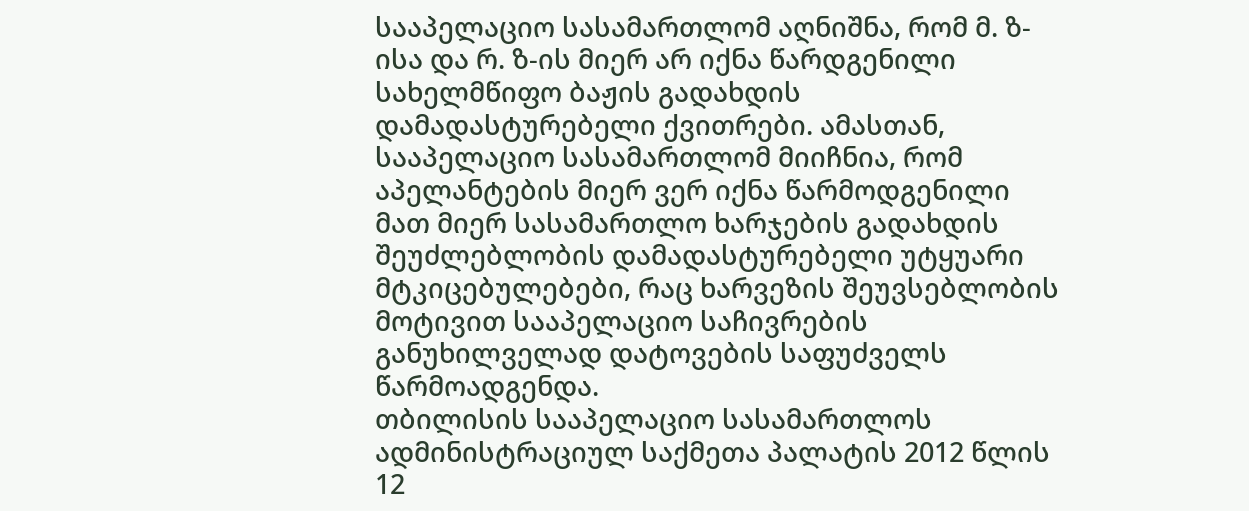სააპელაციო სასამართლომ აღნიშნა, რომ მ. ზ-ისა და რ. ზ-ის მიერ არ იქნა წარდგენილი სახელმწიფო ბაჟის გადახდის დამადასტურებელი ქვითრები. ამასთან, სააპელაციო სასამართლომ მიიჩნია, რომ აპელანტების მიერ ვერ იქნა წარმოდგენილი მათ მიერ სასამართლო ხარჯების გადახდის შეუძლებლობის დამადასტურებელი უტყუარი მტკიცებულებები, რაც ხარვეზის შეუვსებლობის მოტივით სააპელაციო საჩივრების განუხილველად დატოვების საფუძველს წარმოადგენდა.
თბილისის სააპელაციო სასამართლოს ადმინისტრაციულ საქმეთა პალატის 2012 წლის 12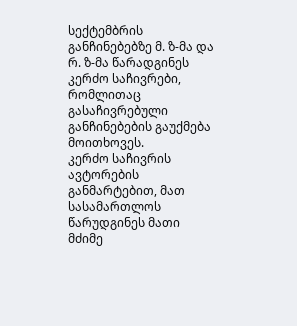სექტემბრის განჩინებებზე მ. ზ-მა და რ. ზ-მა წარადგინეს კერძო საჩივრები, რომლითაც გასაჩივრებული განჩინებების გაუქმება მოითხოვეს.
კერძო საჩივრის ავტორების განმარტებით, მათ სასამართლოს წარუდგინეს მათი მძიმე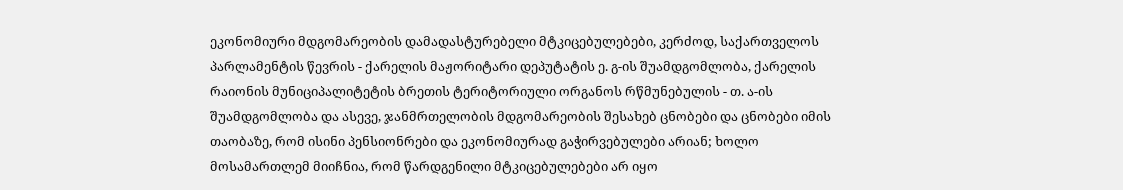ეკონომიური მდგომარეობის დამადასტურებელი მტკიცებულებები, კერძოდ, საქართველოს პარლამენტის წევრის - ქარელის მაჟორიტარი დეპუტატის ე. გ-ის შუამდგომლობა, ქარელის რაიონის მუნიციპალიტეტის ბრეთის ტერიტორიული ორგანოს რწმუნებულის - თ. ა-ის შუამდგომლობა და ასევე, ჯანმრთელობის მდგომარეობის შესახებ ცნობები და ცნობები იმის თაობაზე, რომ ისინი პენსიონრები და ეკონომიურად გაჭირვებულები არიან; ხოლო მოსამართლემ მიიჩნია, რომ წარდგენილი მტკიცებულებები არ იყო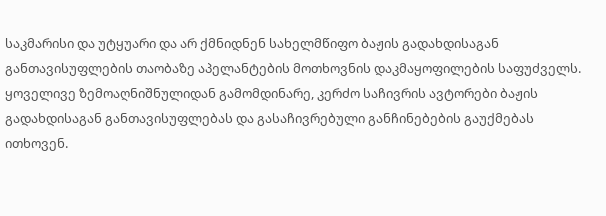საკმარისი და უტყუარი და არ ქმნიდნენ სახელმწიფო ბაჟის გადახდისაგან განთავისუფლების თაობაზე აპელანტების მოთხოვნის დაკმაყოფილების საფუძველს.
ყოველივე ზემოაღნიშნულიდან გამომდინარე, კერძო საჩივრის ავტორები ბაჟის გადახდისაგან განთავისუფლებას და გასაჩივრებული განჩინებების გაუქმებას ითხოვენ.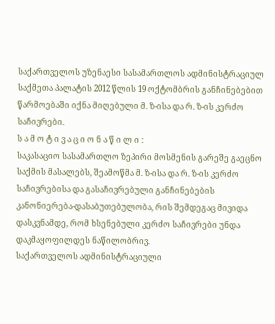საქართველოს უზენაესი სასამართლოს ადმინისტრაციულ საქმეთა პალატის 2012 წლის 19 ოქტომბრის განჩინებებით წარმოებაში იქნა მიღებული მ. ზ-ისა და რ. ზ-ის კერძო საჩივრები.
ს ა მ ო ტ ი ვ ა ც ი ო ნ ა წ ი ლ ი :
საკასაციო სასამართლო ზეპირი მოსმენის გარეშე გაეცნო საქმის მასალებს, შეამოწმა მ. ზ-ისა და რ. ზ-ის კერძო საჩივრებისა და გასაჩივრებული განჩინებების კანონიერება-დასაბუთებულობა, რის შემდეგაც მივიდა დასკვნამდე, რომ ხსენებული კერძო საჩივრები უნდა დაკმაყოფილდეს ნაწილობრივ.
საქართველოს ადმინისტრაციული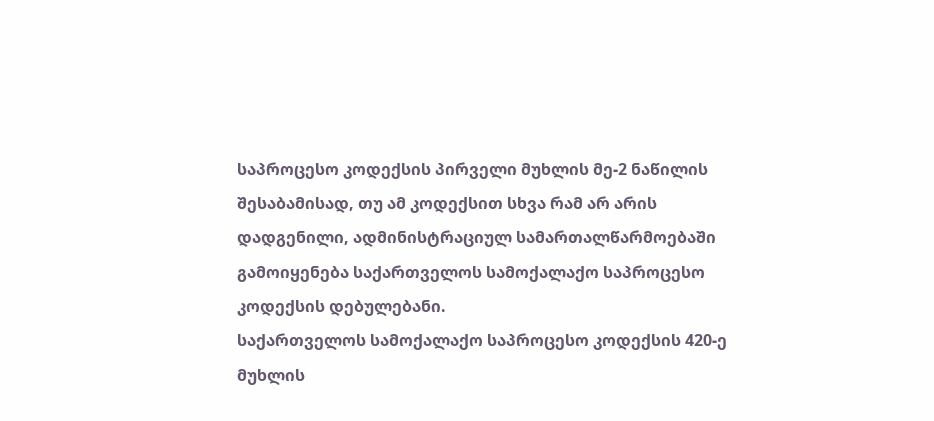საპროცესო კოდექსის პირველი მუხლის მე-2 ნაწილის შესაბამისად, თუ ამ კოდექსით სხვა რამ არ არის დადგენილი, ადმინისტრაციულ სამართალწარმოებაში გამოიყენება საქართველოს სამოქალაქო საპროცესო კოდექსის დებულებანი.
საქართველოს სამოქალაქო საპროცესო კოდექსის 420-ე მუხლის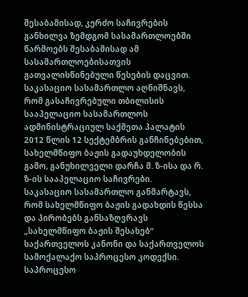შესაბამისად, კერძო საჩივრების განხილვა ზემდგომ სასამართლოებში წარმოებს შესაბამისად ამ სასამართლოებისათვის გათვალისწინებული წესების დაცვით.
საკასაციო სასამართლო აღნიშნავს, რომ გასაჩივრებული თბილისის სააპელაციო სასამართლოს ადმინისტრაციულ საქმეთა პალატის 2012 წლის 12 სექტემბრის განჩინებებით, სახელმწიფო ბაჟის გადაუხდელობის გამო, განუხილველი დარჩა მ. ზ-ისა და რ. ზ-ის სააპელაციო საჩივრები.
საკასაციო სასამართლო განმარტავს, რომ სახელმწიფო ბაჟის გადახდის წესსა და პირობებს განსაზღვრავს „სახელმწიფო ბაჟის შესახებ“ საქართველოს კანონი და საქართველოს სამოქალაქო საპროცესო კოდექსი. საპროცესო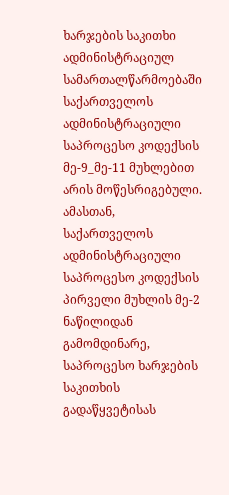ხარჯების საკითხი ადმინისტრაციულ სამართალწარმოებაში საქართველოს ადმინისტრაციული საპროცესო კოდექსის მე-9_მე-11 მუხლებით არის მოწესრიგებული. ამასთან, საქართველოს ადმინისტრაციული საპროცესო კოდექსის პირველი მუხლის მე-2 ნაწილიდან გამომდინარე, საპროცესო ხარჯების საკითხის გადაწყვეტისას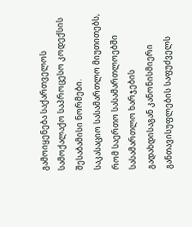გამოიყენება საქართველოს სამოქალაქო საპროცესო კოდექსის შესაბამისი ნორმები.
საკასაციო სასამართლო მიუთითებს, რომ საერთო სასამართლოებში სასამართლო ხარჯების გადახდისაგან კანონისმიერი განთავისუფლების საფუძველს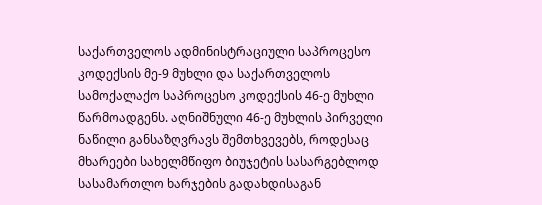საქართველოს ადმინისტრაციული საპროცესო კოდექსის მე-9 მუხლი და საქართველოს სამოქალაქო საპროცესო კოდექსის 46-ე მუხლი წარმოადგენს. აღნიშნული 46-ე მუხლის პირველი ნაწილი განსაზღვრავს შემთხვევებს, როდესაც მხარეები სახელმწიფო ბიუჯეტის სასარგებლოდ სასამართლო ხარჯების გადახდისაგან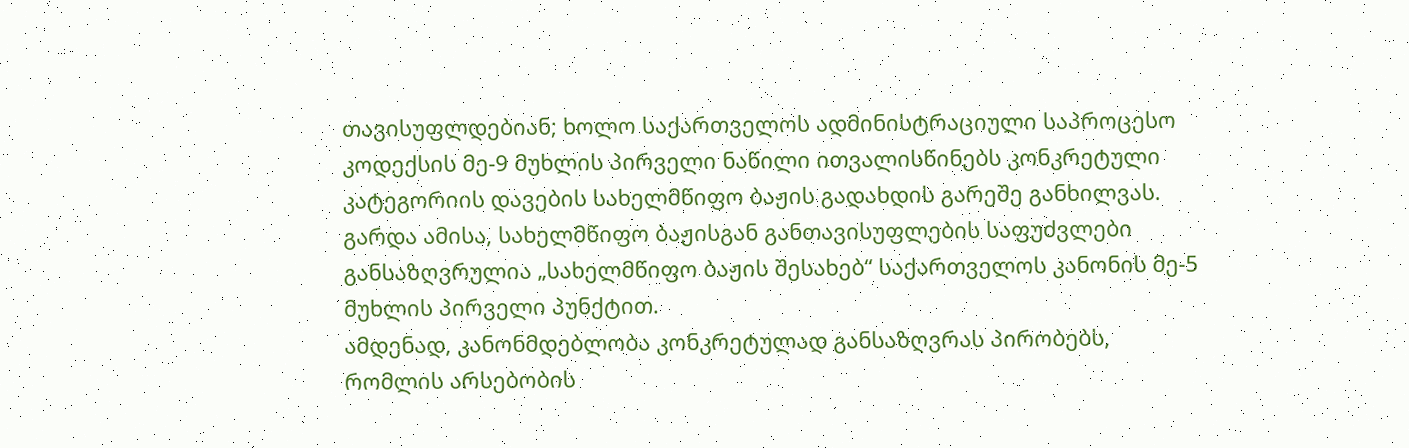თავისუფლდებიან; ხოლო საქართველოს ადმინისტრაციული საპროცესო კოდექსის მე-9 მუხლის პირველი ნაწილი ითვალისწინებს კონკრეტული კატეგორიის დავების სახელმწიფო ბაჟის გადახდის გარეშე განხილვას.
გარდა ამისა, სახელმწიფო ბაჟისგან განთავისუფლების საფუძვლები განსაზღვრულია „სახელმწიფო ბაჟის შესახებ“ საქართველოს კანონის მე-5 მუხლის პირველი პუნქტით.
ამდენად, კანონმდებლობა კონკრეტულად განსაზღვრას პირობებს, რომლის არსებობის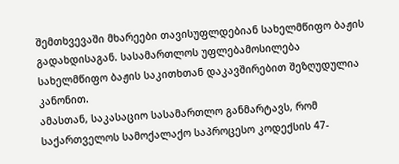შემთხვევაში მხარეები თავისუფლდებიან სახელმწიფო ბაჟის გადახდისაგან. სასამართლოს უფლებამოსილება სახელმწიფო ბაჟის საკითხთან დაკავშირებით შეზღუდულია კანონით.
ამასთან, საკასაციო სასამართლო განმარტავს, რომ საქართველოს სამოქალაქო საპროცესო კოდექსის 47-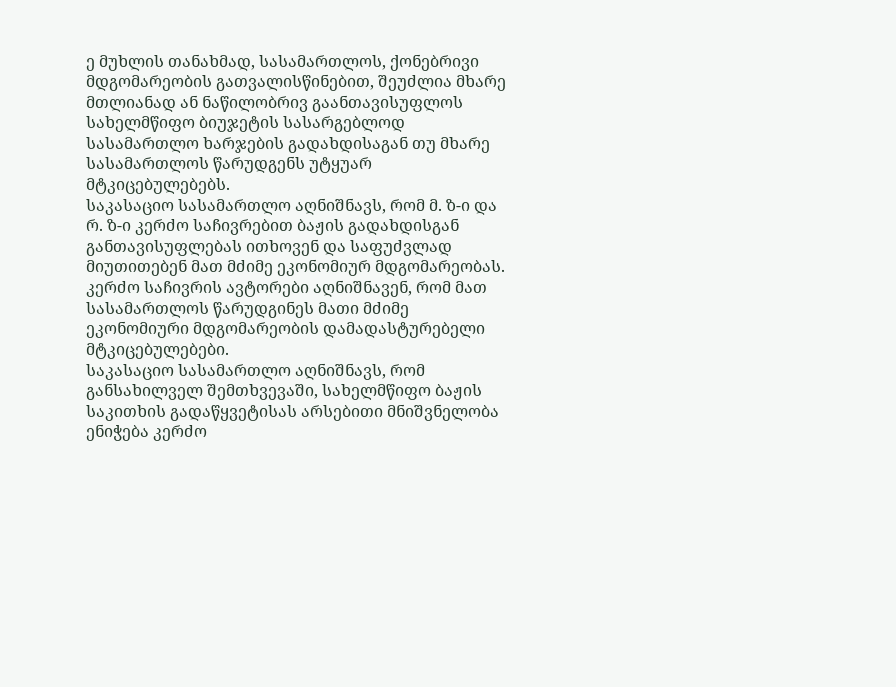ე მუხლის თანახმად, სასამართლოს, ქონებრივი მდგომარეობის გათვალისწინებით, შეუძლია მხარე მთლიანად ან ნაწილობრივ გაანთავისუფლოს სახელმწიფო ბიუჯეტის სასარგებლოდ სასამართლო ხარჯების გადახდისაგან თუ მხარე სასამართლოს წარუდგენს უტყუარ მტკიცებულებებს.
საკასაციო სასამართლო აღნიშნავს, რომ მ. ზ-ი და რ. ზ-ი კერძო საჩივრებით ბაჟის გადახდისგან განთავისუფლებას ითხოვენ და საფუძვლად მიუთითებენ მათ მძიმე ეკონომიურ მდგომარეობას. კერძო საჩივრის ავტორები აღნიშნავენ, რომ მათ სასამართლოს წარუდგინეს მათი მძიმე ეკონომიური მდგომარეობის დამადასტურებელი მტკიცებულებები.
საკასაციო სასამართლო აღნიშნავს, რომ განსახილველ შემთხვევაში, სახელმწიფო ბაჟის საკითხის გადაწყვეტისას არსებითი მნიშვნელობა ენიჭება კერძო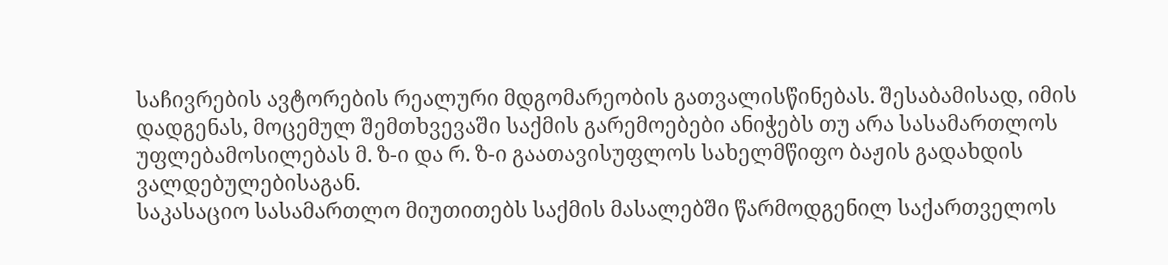საჩივრების ავტორების რეალური მდგომარეობის გათვალისწინებას. შესაბამისად, იმის დადგენას, მოცემულ შემთხვევაში საქმის გარემოებები ანიჭებს თუ არა სასამართლოს უფლებამოსილებას მ. ზ-ი და რ. ზ-ი გაათავისუფლოს სახელმწიფო ბაჟის გადახდის ვალდებულებისაგან.
საკასაციო სასამართლო მიუთითებს საქმის მასალებში წარმოდგენილ საქართველოს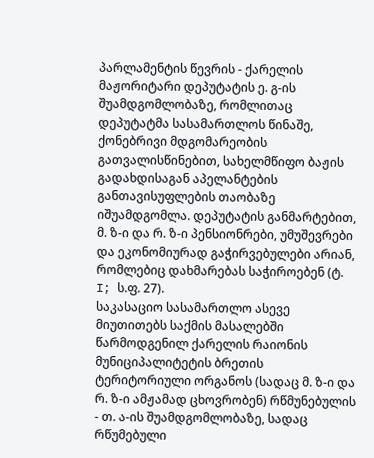პარლამენტის წევრის - ქარელის მაჟორიტარი დეპუტატის ე. გ-ის შუამდგომლობაზე, რომლითაც დეპუტატმა სასამართლოს წინაშე, ქონებრივი მდგომარეობის გათვალისწინებით, სახელმწიფო ბაჟის გადახდისაგან აპელანტების განთავისუფლების თაობაზე იშუამდგომლა. დეპუტატის განმარტებით, მ. ზ-ი და რ. ზ-ი პენსიონრები, უმუშევრები და ეკონომიურად გაჭირვებულები არიან, რომლებიც დახმარებას საჭიროებენ (ტ. I; ს.ფ. 27).
საკასაციო სასამართლო ასევე მიუთითებს საქმის მასალებში წარმოდგენილ ქარელის რაიონის მუნიციპალიტეტის ბრეთის ტერიტორიული ორგანოს (სადაც მ. ზ-ი და რ. ზ-ი ამჟამად ცხოვრობენ) რწმუნებულის - თ. ა-ის შუამდგომლობაზე, სადაც რწუმებული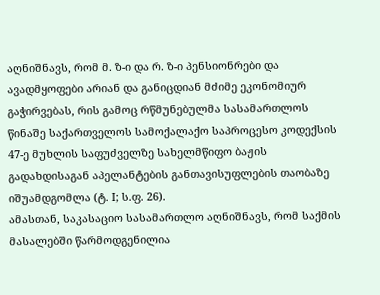აღნიშნავს, რომ მ. ზ-ი და რ. ზ-ი პენსიონრები და ავადმყოფები არიან და განიცდიან მძიმე ეკონომიურ გაჭირვებას, რის გამოც რწმუნებულმა სასამართლოს წინაშე საქართველოს სამოქალაქო საპროცესო კოდექსის 47-ე მუხლის საფუძველზე სახელმწიფო ბაჟის გადახდისაგან აპელანტების განთავისუფლების თაობაზე იშუამდგომლა (ტ. I; ს.ფ. 26).
ამასთან, საკასაციო სასამართლო აღნიშნავს, რომ საქმის მასალებში წარმოდგენილია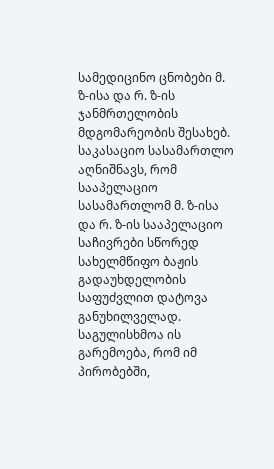სამედიცინო ცნობები მ. ზ-ისა და რ. ზ-ის ჯანმრთელობის მდგომარეობის შესახებ.
საკასაციო სასამართლო აღნიშნავს, რომ სააპელაციო სასამართლომ მ. ზ-ისა და რ. ზ-ის სააპელაციო საჩივრები სწორედ სახელმწიფო ბაჟის გადაუხდელობის საფუძვლით დატოვა განუხილველად. საგულისხმოა ის გარემოება, რომ იმ პირობებში,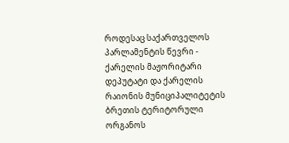როდესაც საქართველოს პარლამენტის წევრი - ქარელის მაჟორიტარი დეპუტატი და ქარელის რაიონის მუნიციპალიტეტის ბრეთის ტერიტორული ორგანოს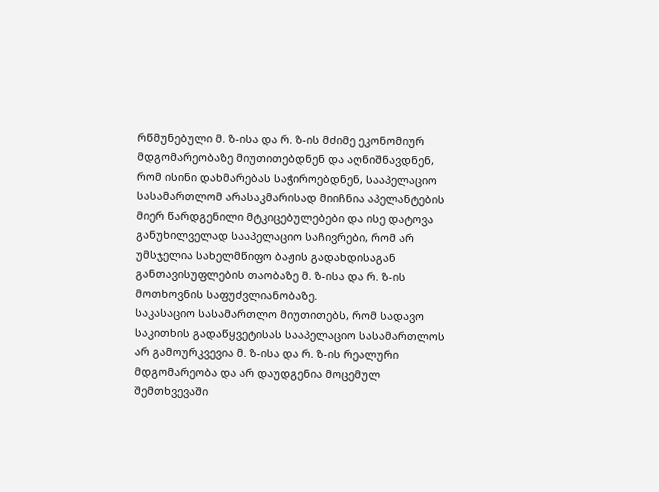რწმუნებული მ. ზ-ისა და რ. ზ-ის მძიმე ეკონომიურ მდგომარეობაზე მიუთითებდნენ და აღნიშნავდნენ, რომ ისინი დახმარებას საჭიროებდნენ, სააპელაციო სასამართლომ არასაკმარისად მიიჩნია აპელანტების მიერ წარდგენილი მტკიცებულებები და ისე დატოვა განუხილველად სააპელაციო საჩივრები, რომ არ უმსჯელია სახელმწიფო ბაჟის გადახდისაგან განთავისუფლების თაობაზე მ. ზ-ისა და რ. ზ-ის მოთხოვნის საფუძვლიანობაზე.
საკასაციო სასამართლო მიუთითებს, რომ სადავო საკითხის გადაწყვეტისას სააპელაციო სასამართლოს არ გამოურკვევია მ. ზ-ისა და რ. ზ-ის რეალური მდგომარეობა და არ დაუდგენია მოცემულ შემთხვევაში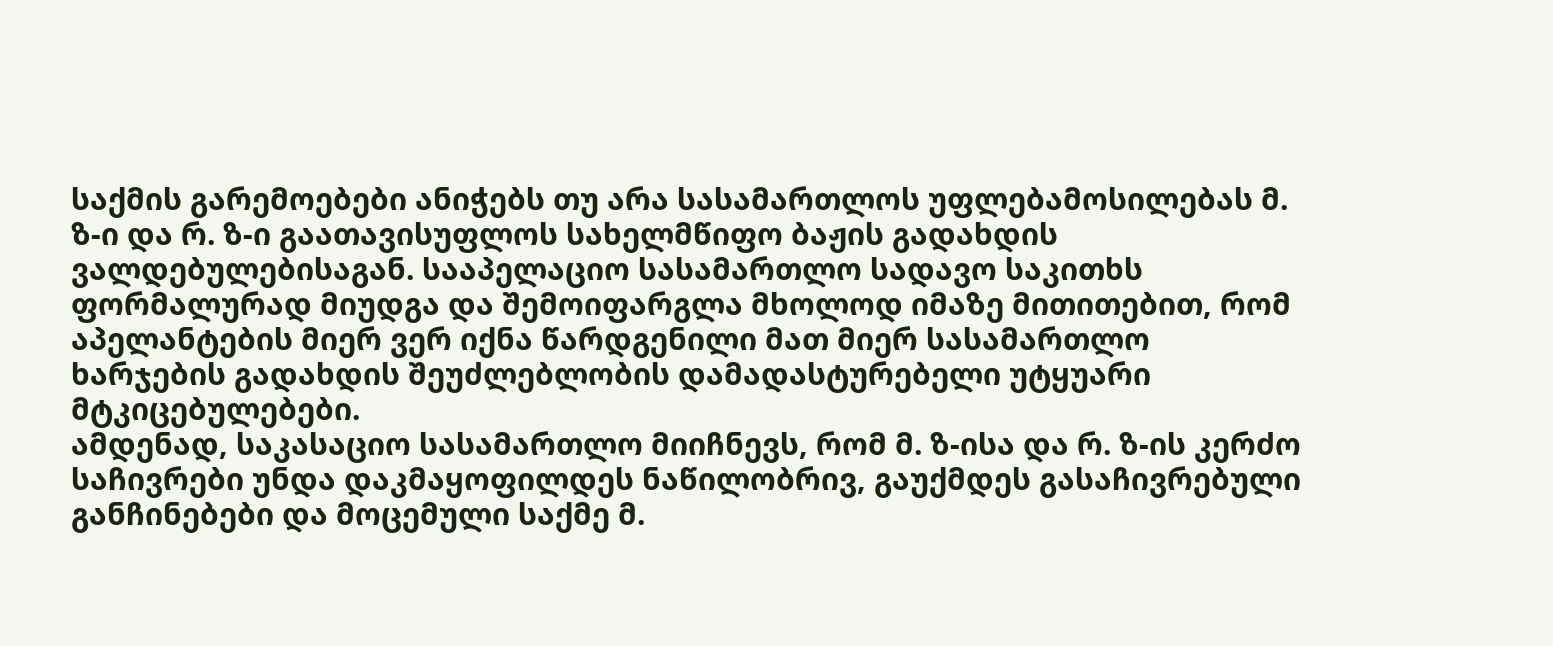საქმის გარემოებები ანიჭებს თუ არა სასამართლოს უფლებამოსილებას მ. ზ-ი და რ. ზ-ი გაათავისუფლოს სახელმწიფო ბაჟის გადახდის ვალდებულებისაგან. სააპელაციო სასამართლო სადავო საკითხს ფორმალურად მიუდგა და შემოიფარგლა მხოლოდ იმაზე მითითებით, რომ აპელანტების მიერ ვერ იქნა წარდგენილი მათ მიერ სასამართლო ხარჯების გადახდის შეუძლებლობის დამადასტურებელი უტყუარი მტკიცებულებები.
ამდენად, საკასაციო სასამართლო მიიჩნევს, რომ მ. ზ-ისა და რ. ზ-ის კერძო საჩივრები უნდა დაკმაყოფილდეს ნაწილობრივ, გაუქმდეს გასაჩივრებული განჩინებები და მოცემული საქმე მ.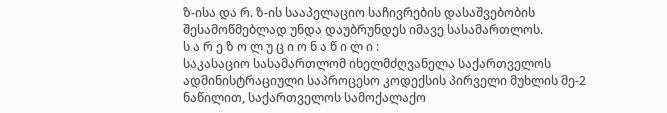ზ-ისა და რ. ზ-ის სააპელაციო საჩივრების დასაშვებობის შესამოწმებლად უნდა დაუბრუნდეს იმავე სასამართლოს.
ს ა რ ე ზ ო ლ უ ც ი ო ნ ა წ ი ლ ი :
საკასაციო სასამართლომ იხელმძღვანელა საქართველოს ადმინისტრაციული საპროცესო კოდექსის პირველი მუხლის მე-2 ნაწილით, საქართველოს სამოქალაქო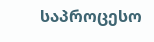საპროცესო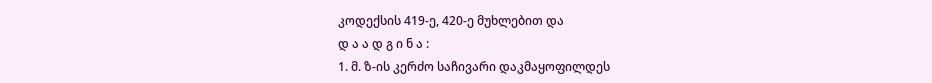კოდექსის 419-ე, 420-ე მუხლებით და
დ ა ა დ გ ი ნ ა :
1. მ. ზ-ის კერძო საჩივარი დაკმაყოფილდეს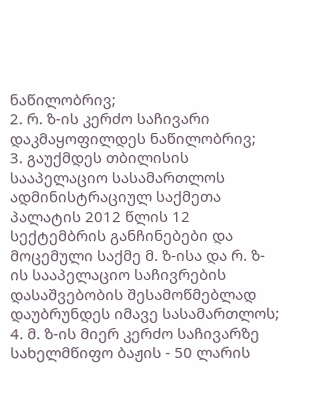ნაწილობრივ;
2. რ. ზ-ის კერძო საჩივარი დაკმაყოფილდეს ნაწილობრივ;
3. გაუქმდეს თბილისის სააპელაციო სასამართლოს ადმინისტრაციულ საქმეთა პალატის 2012 წლის 12 სექტემბრის განჩინებები და მოცემული საქმე მ. ზ-ისა და რ. ზ-ის სააპელაციო საჩივრების დასაშვებობის შესამოწმებლად დაუბრუნდეს იმავე სასამართლოს;
4. მ. ზ-ის მიერ კერძო საჩივარზე სახელმწიფო ბაჟის - 50 ლარის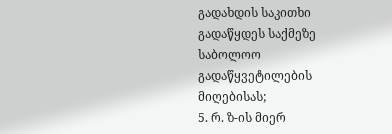გადახდის საკითხი გადაწყდეს საქმეზე საბოლოო გადაწყვეტილების მიღებისას;
5. რ. ზ-ის მიერ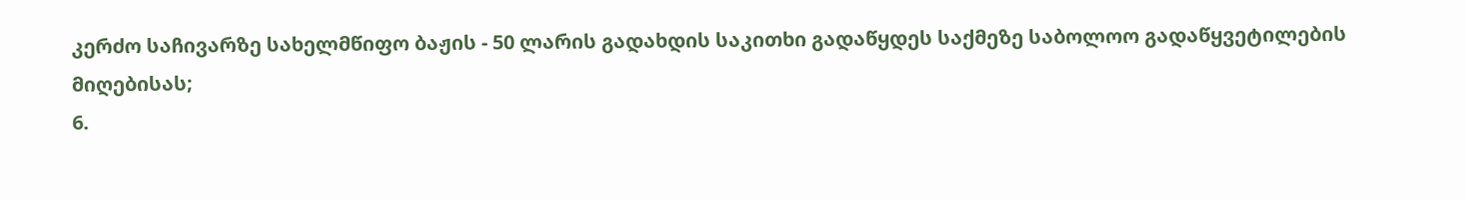კერძო საჩივარზე სახელმწიფო ბაჟის - 50 ლარის გადახდის საკითხი გადაწყდეს საქმეზე საბოლოო გადაწყვეტილების მიღებისას;
6.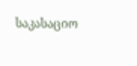საკასაციო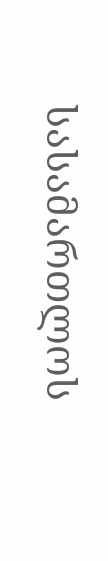სასამართლოს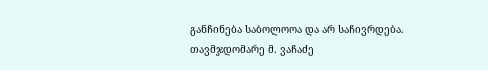განჩინება საბოლოოა და არ საჩივრდება.
თავმჯდომარე მ. ვაჩაძე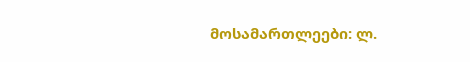მოსამართლეები: ლ.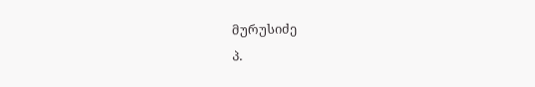მურუსიძე
პ.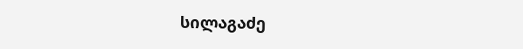სილაგაძე